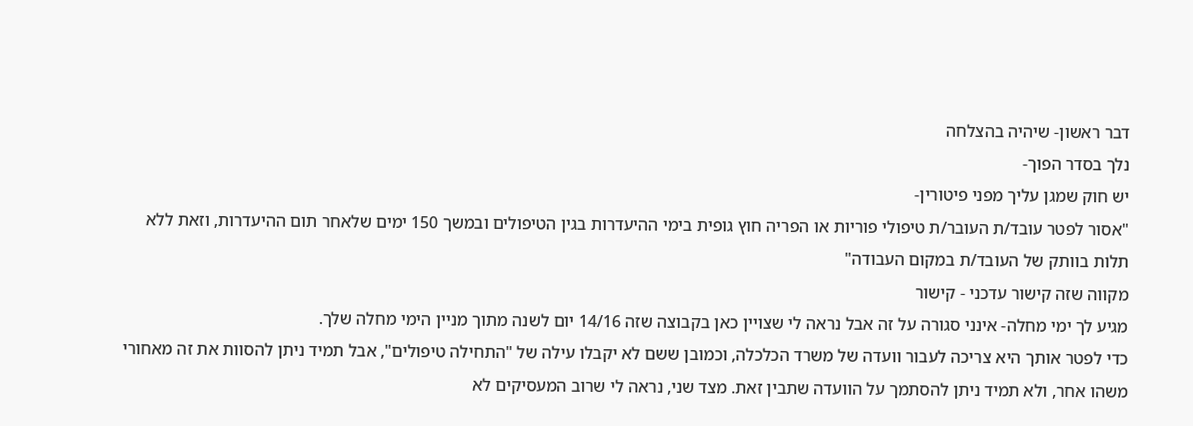דבר ראשון- שיהיה בהצלחה
נלך בסדר הפוך-
יש חוק שמגן עליך מפני פיטורין-
"אסור לפטר עובד/ת העובר/ת טיפולי פוריות או הפריה חוץ גופית בימי ההיעדרות בגין הטיפולים ובמשך 150 ימים שלאחר תום ההיעדרות, וזאת ללא תלות בוותק של העובד/ת במקום העבודה"
מקווה שזה קישור עדכני - קישור
מגיע לך ימי מחלה- אינני סגורה על זה אבל נראה לי שצויין כאן בקבוצה שזה 14/16 יום לשנה מתוך מניין הימי מחלה שלך.
כדי לפטר אותך היא צריכה לעבור וועדה של משרד הכלכלה, וכמובן ששם לא יקבלו עילה של "התחילה טיפולים", אבל תמיד ניתן להסוות את זה מאחורי משהו אחר, ולא תמיד ניתן להסתמך על הוועדה שתבין זאת. מצד שני, נראה לי שרוב המעסיקים לא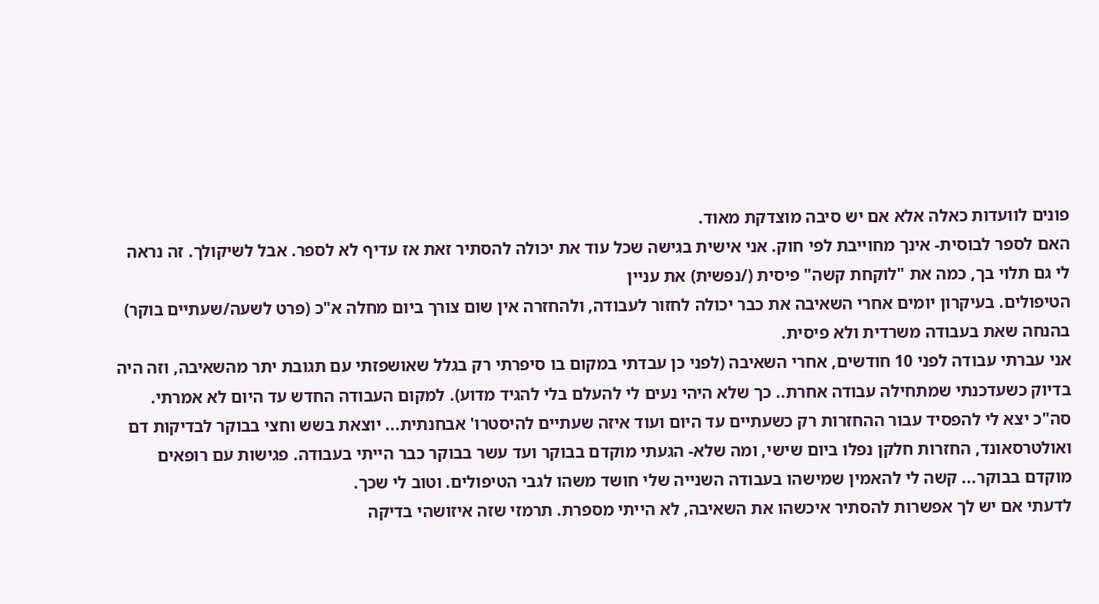פונים לוועדות כאלה אלא אם יש סיבה מוצדקת מאוד.
האם לספר לבוסית- אינך מחוייבת לפי חוק. אני אישית בגישה שכל עוד את יכולה להסתיר זאת אז עדיף לא לספר. אבל לשיקולך. זה נראה לי גם תלוי בך, כמה את "לוקחת קשה" פיסית (/נפשית) את עניין
הטיפולים. בעיקרון יומים אחרי השאיבה את כבר יכולה לחזור לעבודה, ולהחזרה אין שום צורך ביום מחלה א"כ (פרט לשעה/שעתיים בוקר) בהנחה שאת בעבודה משרדית ולא פיסית.
אני עברתי עבודה לפני 10 חודשים, אחרי השאיבה (לפני כן עבדתי במקום בו סיפרתי רק בגלל שאושפזתי עם תגובת יתר מהשאיבה, וזה היה בדיוק כשעדכנתי שמתחילה עבודה אחרת.. כך שלא היהי נעים לי להעלם בלי להגיד מדוע). למקום העבודה החדש עד היום לא אמרתי. סה"כ יצא לי להפסיד עבור ההחזרות רק כשעתיים עד היום ועוד איזה שעתיים להיסטרו' אבחנתית... יוצאת בשש וחצי בבוקר לבדיקות דם ואולטרסאונד, החזרות חלקן נפלו ביום שישי, ומה שלא- הגעתי מוקדם בבוקר ועד עשר בבוקר כבר הייתי בעבודה. פגישות עם רופאים מוקדם בבוקר... קשה לי להאמין שמישהו בעבודה השנייה שלי חושד משהו לגבי הטיפולים. וטוב לי שכך.
לדעתי אם יש לך אפשרות להסתיר איכשהו את השאיבה, לא הייתי מספרת. תרמזי שזה איזושהי בדיקה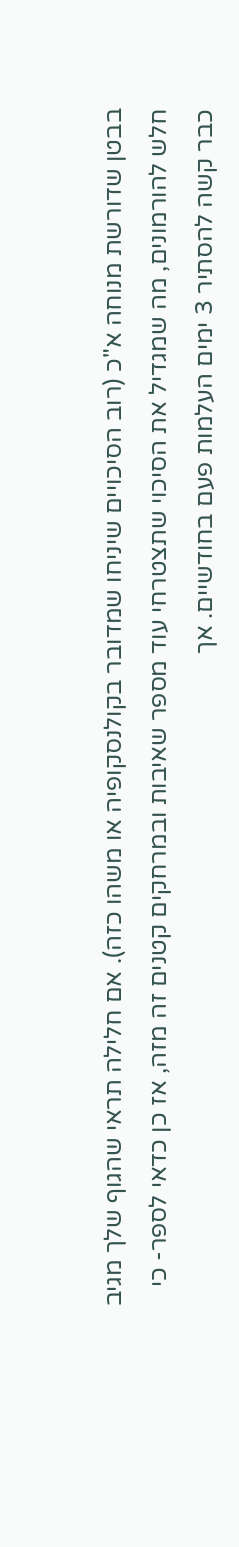בבטן שדורשת מנוחה א"כ (רוב הסיכויים שיניחו שמדובר בקולנסקופיה או משהו כזה). אם חלילה תראי שהגוף שלך מגיב חלש להורמונים, מה שמגדיל את הסיכוי שתצטרחי עוד מספר שאיבות ובמרחקים קטנים זה מזה, אז כן כדאי לספר- כי כבר קשה להסתיר 3 ימים העלמות פעם בחודשיים. אך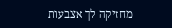מחזיקה לך אצבעות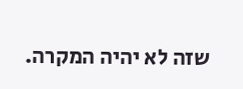שזה לא יהיה המקרה.